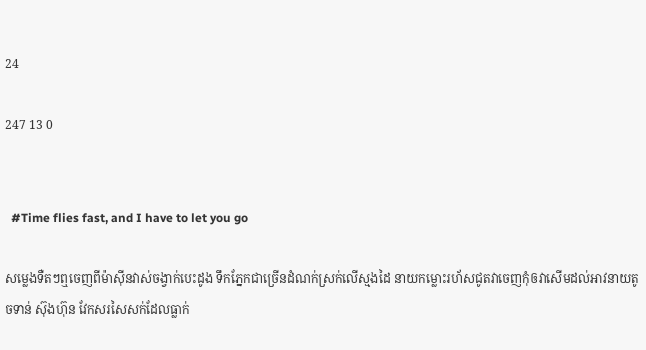24

247 13 0


  #Time flies fast, and I have to let you go

សម្លេងទឺតៗឮចេញពីម៉ាសុីនវាស់ចង្វាក់បេះដូង ទឹកភ្នែកជាច្រើនដំណក់ស្រក់លើស្មងដៃ នាយកម្លោះរហ័សជូតវាចេញកុំឲវាសើមដល់អាវនាយតូចទាន់ ស៊ុងហ៊ុន វែកសរសៃសក់ដែលធ្លាក់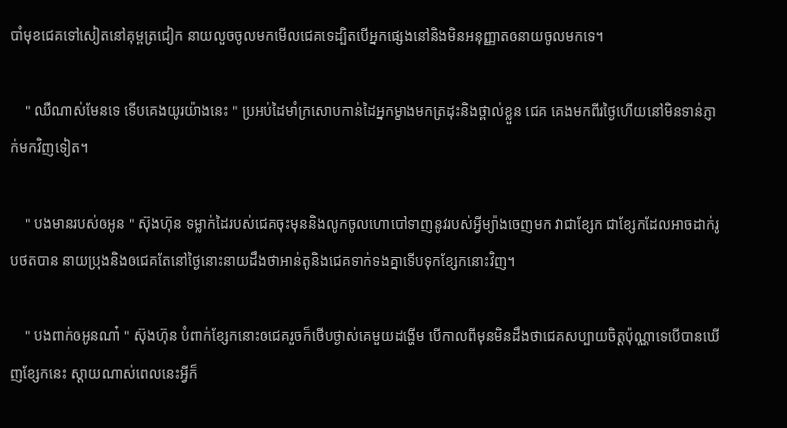បាំមុខជេគទៅសៀតនៅគុម្ពត្រជៀក នាយលួចចូលមកមើលជេគទេដ្បិតបើអ្នកផ្សេងនៅនិងមិនអនុញ្ញាតឲនាយចូលមកទេ។

    " ឈឺណាស់មែនទេ ទើបគេងយូរយ៉ាងនេះ " ប្រអប់ដៃមាំក្រសោបកាន់ដៃអ្នកម្ខាងមកត្រដុះនិងថ្ពាល់ខ្លួន ជេគ គេងមកពីរថ្ងៃហើយនៅមិនទាន់ភ្ញាក់មកវិញទៀត។

    " បងមានរបស់ឲអូន " ស៊ុងហ៊ុន ទម្លាក់ដៃរបស់ជេគចុះមុននិងលូកចូលហោបៅទាញនូវរបស់អ្វីម្យ៉ាងចេញមក វាជាខ្សែក ជាខ្សែកដែលអាចដាក់រូបថតបាន នាយប្រុងនិងឲជេគតែនៅថ្ងៃនោះនាយដឹងថាអាន់តូនិងជេគទាក់ទងគ្នាទើបទុកខ្សែកនោះវិញ។

    " បងពាក់ឲអូនណា៎ " ស៊ុងហ៊ុន បំពាក់ខ្សែកនោះឲជេគរួចក៏ថើបថ្ងាស់គេមួយដង្ហើម បើកាលពីមុនមិនដឹងថាជេគសប្បាយចិត្តប៉ុណ្ណាទេបើបានឃើញខ្សែកនេះ ស្តាយណាស់ពេលនេះអ្វីក៏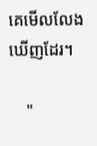គេមើលលែងឃើញដែរ។

    "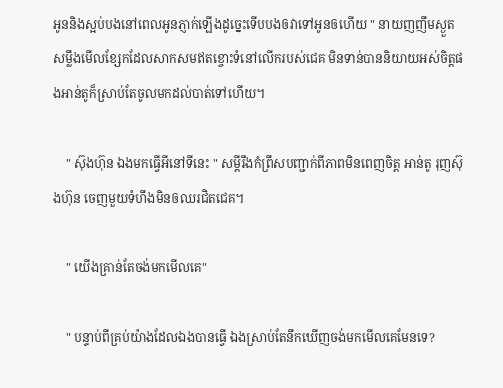អូននិងស្អប់បងនៅពេលអូនភ្ញាក់ឡើងដូច្នេះទើបបងឲវាទៅអូនឲហើយ " នាយញញឹមស្ងួតសម្លឹងមើលខ្សែកដែលសាកសមឥតខ្ចោះទំនៅលើករបស់ជេគ មិនទាន់បាននិយាយអស់ចិត្តផងអាន់តូក៏ស្រាប់តែចូលមកដល់បាត់ទៅហើយ។

    " ស៊ុងហ៊ុន ឯងមកធ្វើអីនៅទីនេះ " សម្តីរឹងកំព្រឹសបញ្ជាក់ពីភាពមិនពេញចិត្ត អាន់តូ រុញស៊ុងហ៊ុន ចេញមួយទំហឹងមិនឲឈរជិតជេគ។

    " យើងគ្រាន់តែចង់មកមើលគេ"

    " បន្ទាប់ពីគ្រប់យ៉ាងដែលឯងបានធ្វើ ឯងស្រាប់តែនឹកឃើញចង់មកមើលគេមែនទេ?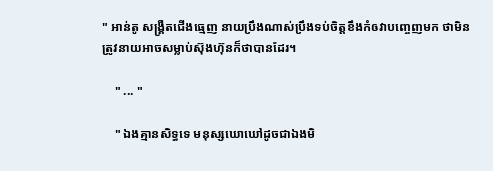" អាន់តូ សង្រ្គឺតជើងធ្មេញ នាយប្រឹងណាស់ប្រឹងទប់ចិត្តខឹងកំឲវាបញ្ចេញមក ថាមិនត្រូវនាយអាចសម្លាប់ស៊ុងហ៊ុនក៏ថាបានដែរ។

    " ... "

    " ឯងគ្មានសិទ្ធទេ មនុស្សឃោឃៅដូចជាឯងមិ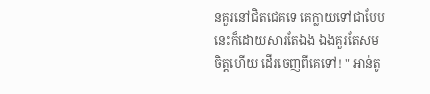នគួរនៅជិតជេគទេ គេក្លាយទៅជាបែបនេះក៏ដោយសារតែឯង ឯងគួរតែសមចិត្តហើយ ដើរចេញពីគេទៅ! " អាន់តូ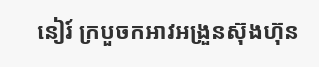នៀរ៍ ក្របួចកអាវអង្រួនស៊ុងហ៊ុន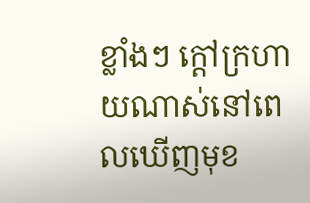ខ្លាំងៗ ក្តៅក្រហាយណាស់នៅពេលឃើញមុខ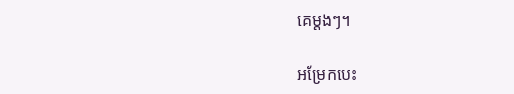គេម្តងៗ។

អម្រែកបេះ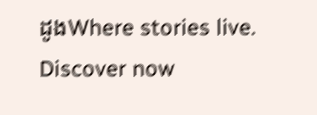ដូងWhere stories live. Discover now